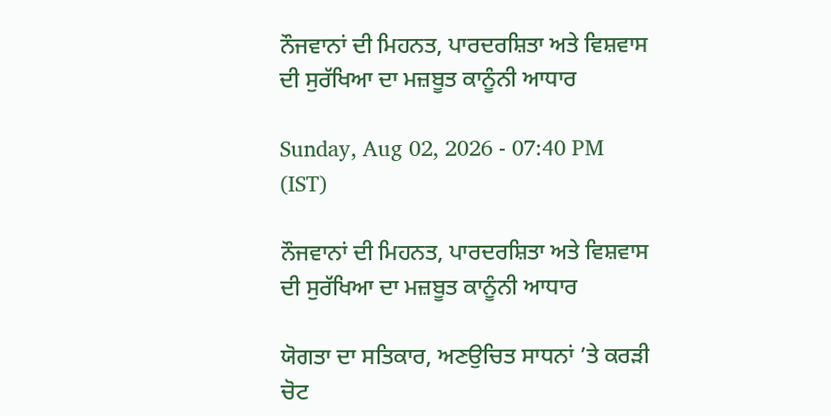ਨੌਜਵਾਨਾਂ ਦੀ ਮਿਹਨਤ, ਪਾਰਦਰਸ਼ਿਤਾ ਅਤੇ ਵਿਸ਼ਵਾਸ ਦੀ ਸੁਰੱਖਿਆ ਦਾ ਮਜ਼ਬੂਤ ਕਾਨੂੰਨੀ ਆਧਾਰ

Sunday, Aug 02, 2026 - 07:40 PM (IST)

ਨੌਜਵਾਨਾਂ ਦੀ ਮਿਹਨਤ, ਪਾਰਦਰਸ਼ਿਤਾ ਅਤੇ ਵਿਸ਼ਵਾਸ ਦੀ ਸੁਰੱਖਿਆ ਦਾ ਮਜ਼ਬੂਤ ਕਾਨੂੰਨੀ ਆਧਾਰ

ਯੋਗਤਾ ਦਾ ਸਤਿਕਾਰ, ਅਣਉਚਿਤ ਸਾਧਨਾਂ ’ਤੇ ਕਰੜੀ ਚੋਟ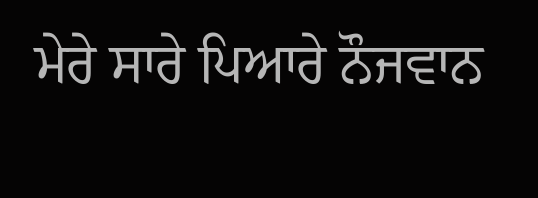ਮੇਰੇ ਸਾਰੇ ਪਿਆਰੇ ਨੌਜਵਾਨ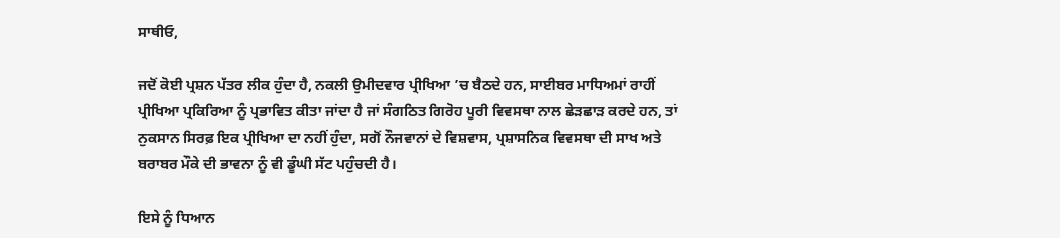ਸਾਥੀਓ,

ਜਦੋਂ ਕੋਈ ਪ੍ਰਸ਼ਨ ਪੱਤਰ ਲੀਕ ਹੁੰਦਾ ਹੈ, ਨਕਲੀ ਉਮੀਦਵਾਰ ਪ੍ਰੀਖਿਆ ’ਚ ਬੈਠਦੇ ਹਨ, ਸਾਈਬਰ ਮਾਧਿਅਮਾਂ ਰਾਹੀਂ ਪ੍ਰੀਖਿਆ ਪ੍ਰਕਿਰਿਆ ਨੂੰ ਪ੍ਰਭਾਵਿਤ ਕੀਤਾ ਜਾਂਦਾ ਹੈ ਜਾਂ ਸੰਗਠਿਤ ਗਿਰੋਹ ਪੂਰੀ ਵਿਵਸਥਾ ਨਾਲ ਛੇੜਛਾੜ ਕਰਦੇ ਹਨ, ਤਾਂ ਨੁਕਸਾਨ ਸਿਰਫ਼ ਇਕ ਪ੍ਰੀਖਿਆ ਦਾ ਨਹੀਂ ਹੁੰਦਾ, ਸਗੋਂ ਨੌਜਵਾਨਾਂ ਦੇ ਵਿਸ਼ਵਾਸ, ਪ੍ਰਸ਼ਾਸਨਿਕ ਵਿਵਸਥਾ ਦੀ ਸਾਖ ਅਤੇ ਬਰਾਬਰ ਮੌਕੇ ਦੀ ਭਾਵਨਾ ਨੂੰ ਵੀ ਡੂੰਘੀ ਸੱਟ ਪਹੁੰਚਦੀ ਹੈ।

ਇਸੇ ਨੂੰ ਧਿਆਨ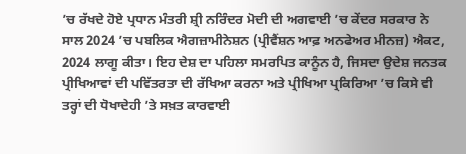’ਚ ਰੱਖਦੇ ਹੋਏ ਪ੍ਰਧਾਨ ਮੰਤਰੀ ਸ਼੍ਰੀ ਨਰਿੰਦਰ ਮੋਦੀ ਦੀ ਅਗਵਾਈ ’ਚ ਕੇਂਦਰ ਸਰਕਾਰ ਨੇ ਸਾਲ 2024 ’ਚ ਪਬਲਿਕ ਐਗਜ਼ਾਮੀਨੇਸ਼ਨ (ਪ੍ਰੀਵੈਂਸ਼ਨ ਆਫ਼ ਅਨਫੇਅਰ ਮੀਨਜ਼) ਐਕਟ, 2024 ਲਾਗੂ ਕੀਤਾ। ਇਹ ਦੇਸ਼ ਦਾ ਪਹਿਲਾ ਸਮਰਪਿਤ ਕਾਨੂੰਨ ਹੈ, ਜਿਸਦਾ ਉਦੇਸ਼ ਜਨਤਕ ਪ੍ਰੀਖਿਆਵਾਂ ਦੀ ਪਵਿੱਤਰਤਾ ਦੀ ਰੱਖਿਆ ਕਰਨਾ ਅਤੇ ਪ੍ਰੀਖਿਆ ਪ੍ਰਕਿਰਿਆ ’ਚ ਕਿਸੇ ਵੀ ਤਰ੍ਹਾਂ ਦੀ ਧੋਖਾਦੇਹੀ ’ਤੇ ਸਖ਼ਤ ਕਾਰਵਾਈ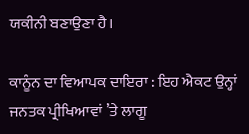ਯਕੀਨੀ ਬਣਾਉਣਾ ਹੈ।

ਕਾਨੂੰਨ ਦਾ ਵਿਆਪਕ ਦਾਇਰਾ : ਇਹ ਐਕਟ ਉਨ੍ਹਾਂ ਜਨਤਕ ਪ੍ਰੀਖਿਆਵਾਂ ’ਤੇ ਲਾਗੂ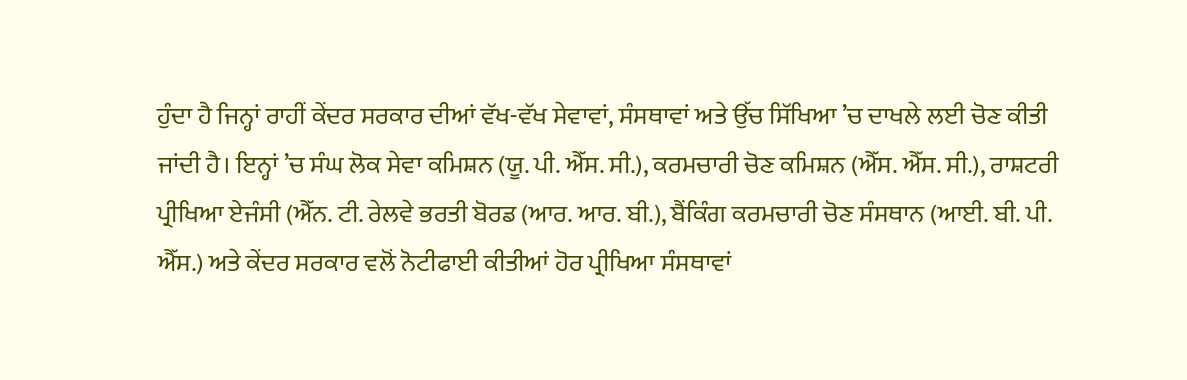ਹੁੰਦਾ ਹੈ ਜਿਨ੍ਹਾਂ ਰਾਹੀਂ ਕੇਂਦਰ ਸਰਕਾਰ ਦੀਆਂ ਵੱਖ-ਵੱਖ ਸੇਵਾਵਾਂ, ਸੰਸਥਾਵਾਂ ਅਤੇ ਉੱਚ ਸਿੱਖਿਆ ’ਚ ਦਾਖਲੇ ਲਈ ਚੋਣ ਕੀਤੀ ਜਾਂਦੀ ਹੈ। ਇਨ੍ਹਾਂ ’ਚ ਸੰਘ ਲੋਕ ਸੇਵਾ ਕਮਿਸ਼ਨ (ਯੂ. ਪੀ. ਐੱਸ. ਸੀ.), ਕਰਮਚਾਰੀ ਚੋਣ ਕਮਿਸ਼ਨ (ਐੱਸ. ਐੱਸ. ਸੀ.), ਰਾਸ਼ਟਰੀ ਪ੍ਰੀਖਿਆ ਏਜੰਸੀ (ਐੱਨ. ਟੀ. ਰੇਲਵੇ ਭਰਤੀ ਬੋਰਡ (ਆਰ. ਆਰ. ਬੀ.), ਬੈਂਕਿੰਗ ਕਰਮਚਾਰੀ ਚੋਣ ਸੰਸਥਾਨ (ਆਈ. ਬੀ. ਪੀ. ਐੱਸ.) ਅਤੇ ਕੇਂਦਰ ਸਰਕਾਰ ਵਲੋਂ ਨੋਟੀਫਾਈ ਕੀਤੀਆਂ ਹੋਰ ਪ੍ਰੀਖਿਆ ਸੰਸਥਾਵਾਂ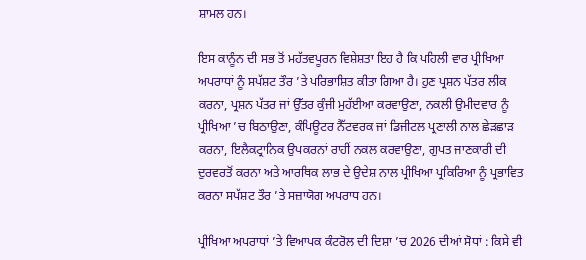ਸ਼ਾਮਲ ਹਨ।

ਇਸ ਕਾਨੂੰਨ ਦੀ ਸਭ ਤੋਂ ਮਹੱਤਵਪੂਰਨ ਵਿਸ਼ੇਸ਼ਤਾ ਇਹ ਹੈ ਕਿ ਪਹਿਲੀ ਵਾਰ ਪ੍ਰੀਖਿਆ ਅਪਰਾਧਾਂ ਨੂੰ ਸਪੱਸ਼ਟ ਤੌਰ ’ਤੇ ਪਰਿਭਾਸ਼ਿਤ ਕੀਤਾ ਗਿਆ ਹੈ। ਹੁਣ ਪ੍ਰਸ਼ਨ ਪੱਤਰ ਲੀਕ ਕਰਨਾ, ਪ੍ਰਸ਼ਨ ਪੱਤਰ ਜਾਂ ਉੱਤਰ ਕੁੰਜੀ ਮੁਹੱਈਆ ਕਰਵਾਉਣਾ, ਨਕਲੀ ਉਮੀਦਵਾਰ ਨੂੰ ਪ੍ਰੀਖਿਆ ’ਚ ਬਿਠਾਉਣਾ, ਕੰਪਿਊਟਰ ਨੈੱਟਵਰਕ ਜਾਂ ਡਿਜੀਟਲ ਪ੍ਰਣਾਲੀ ਨਾਲ ਛੇੜਛਾੜ ਕਰਨਾ, ਇਲੈਕਟ੍ਰਾਨਿਕ ਉਪਕਰਨਾਂ ਰਾਹੀਂ ਨਕਲ ਕਰਵਾਉਣਾ, ਗੁਪਤ ਜਾਣਕਾਰੀ ਦੀ ਦੁਰਵਰਤੋਂ ਕਰਨਾ ਅਤੇ ਆਰਥਿਕ ਲਾਭ ਦੇ ਉਦੇਸ਼ ਨਾਲ ਪ੍ਰੀਖਿਆ ਪ੍ਰਕਿਰਿਆ ਨੂੰ ਪ੍ਰਭਾਵਿਤ ਕਰਨਾ ਸਪੱਸ਼ਟ ਤੌਰ ’ਤੇ ਸਜ਼ਾਯੋਗ ਅਪਰਾਧ ਹਨ।

ਪ੍ਰੀਖਿਆ ਅਪਰਾਧਾਂ ’ਤੇ ਵਿਆਪਕ ਕੰਟਰੋਲ ਦੀ ਦਿਸ਼ਾ ’ਚ 2026 ਦੀਆਂ ਸੋਧਾਂ : ਕਿਸੇ ਵੀ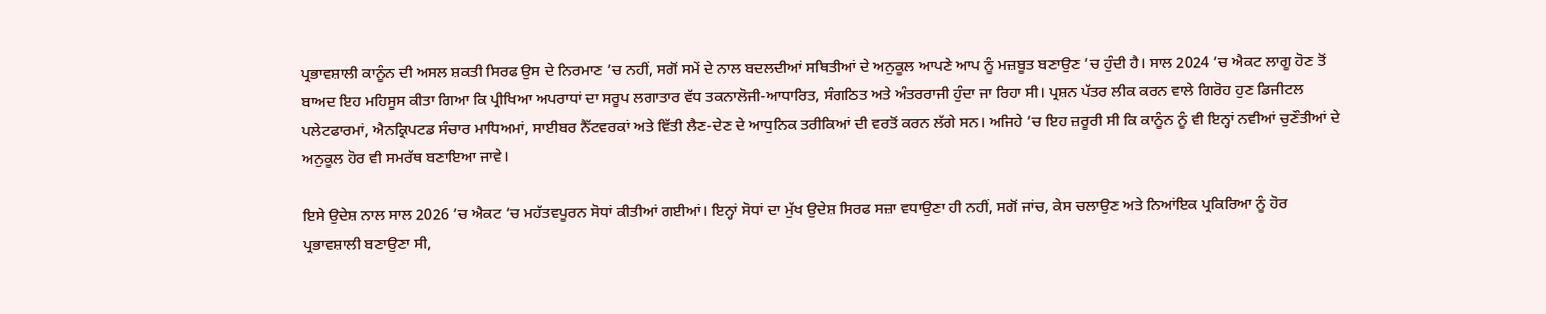ਪ੍ਰਭਾਵਸ਼ਾਲੀ ਕਾਨੂੰਨ ਦੀ ਅਸਲ ਸ਼ਕਤੀ ਸਿਰਫ ਉਸ ਦੇ ਨਿਰਮਾਣ ’ਚ ਨਹੀਂ, ਸਗੋਂ ਸਮੇਂ ਦੇ ਨਾਲ ਬਦਲਦੀਆਂ ਸਥਿਤੀਆਂ ਦੇ ਅਨੁਕੂਲ ਆਪਣੇ ਆਪ ਨੂੰ ਮਜ਼ਬੂਤ ਬਣਾਉਣ ’ਚ ਹੁੰਦੀ ਹੈ। ਸਾਲ 2024 ’ਚ ਐਕਟ ਲਾਗੂ ਹੋਣ ਤੋਂ ਬਾਅਦ ਇਹ ਮਹਿਸੂਸ ਕੀਤਾ ਗਿਆ ਕਿ ਪ੍ਰੀਖਿਆ ਅਪਰਾਧਾਂ ਦਾ ਸਰੂਪ ਲਗਾਤਾਰ ਵੱਧ ਤਕਨਾਲੋਜੀ-ਆਧਾਰਿਤ, ਸੰਗਠਿਤ ਅਤੇ ਅੰਤਰਰਾਜੀ ਹੁੰਦਾ ਜਾ ਰਿਹਾ ਸੀ। ਪ੍ਰਸ਼ਨ ਪੱਤਰ ਲੀਕ ਕਰਨ ਵਾਲੇ ਗਿਰੋਹ ਹੁਣ ਡਿਜੀਟਲ ਪਲੇਟਫਾਰਮਾਂ, ਐਨਕ੍ਰਿਪਟਡ ਸੰਚਾਰ ਮਾਧਿਅਮਾਂ, ਸਾਈਬਰ ਨੈੱਟਵਰਕਾਂ ਅਤੇ ਵਿੱਤੀ ਲੈਣ-ਦੇਣ ਦੇ ਆਧੁਨਿਕ ਤਰੀਕਿਆਂ ਦੀ ਵਰਤੋਂ ਕਰਨ ਲੱਗੇ ਸਨ। ਅਜਿਹੇ ’ਚ ਇਹ ਜ਼ਰੂਰੀ ਸੀ ਕਿ ਕਾਨੂੰਨ ਨੂੰ ਵੀ ਇਨ੍ਹਾਂ ਨਵੀਆਂ ਚੁਣੌਤੀਆਂ ਦੇ ਅਨੁਕੂਲ ਹੋਰ ਵੀ ਸਮਰੱਥ ਬਣਾਇਆ ਜਾਵੇ।

ਇਸੇ ਉਦੇਸ਼ ਨਾਲ ਸਾਲ 2026 ’ਚ ਐਕਟ ’ਚ ਮਹੱਤਵਪੂਰਨ ਸੋਧਾਂ ਕੀਤੀਆਂ ਗਈਆਂ। ਇਨ੍ਹਾਂ ਸੋਧਾਂ ਦਾ ਮੁੱਖ ਉਦੇਸ਼ ਸਿਰਫ ਸਜ਼ਾ ਵਧਾਉਣਾ ਹੀ ਨਹੀਂ, ਸਗੋਂ ਜਾਂਚ, ਕੇਸ ਚਲਾਉਣ ਅਤੇ ਨਿਆਂਇਕ ਪ੍ਰਕਿਰਿਆ ਨੂੰ ਹੋਰ ਪ੍ਰਭਾਵਸ਼ਾਲੀ ਬਣਾਉਣਾ ਸੀ,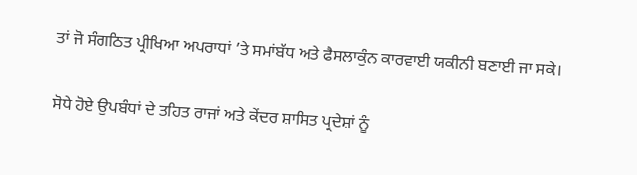ਤਾਂ ਜੋ ਸੰਗਠਿਤ ਪ੍ਰੀਖਿਆ ਅਪਰਾਧਾਂ ’ਤੇ ਸਮਾਂਬੱਧ ਅਤੇ ਫੈਸਲਾਕੁੰਨ ਕਾਰਵਾਈ ਯਕੀਨੀ ਬਣਾਈ ਜਾ ਸਕੇ।

ਸੋਧੇ ਹੋਏ ਉਪਬੰਧਾਂ ਦੇ ਤਹਿਤ ਰਾਜਾਂ ਅਤੇ ਕੇਂਦਰ ਸ਼ਾਸਿਤ ਪ੍ਰਦੇਸ਼ਾਂ ਨੂੰ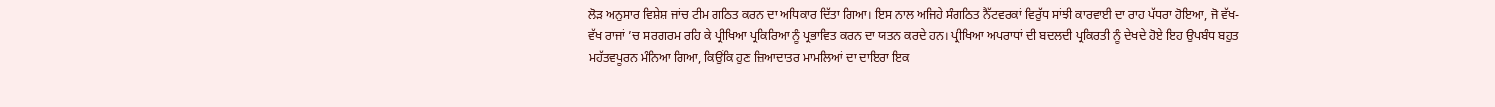ਲੋੜ ਅਨੁਸਾਰ ਵਿਸ਼ੇਸ਼ ਜਾਂਚ ਟੀਮ ਗਠਿਤ ਕਰਨ ਦਾ ਅਧਿਕਾਰ ਦਿੱਤਾ ਗਿਆ। ਇਸ ਨਾਲ ਅਜਿਹੇ ਸੰਗਠਿਤ ਨੈੱਟਵਰਕਾਂ ਵਿਰੁੱਧ ਸਾਂਝੀ ਕਾਰਵਾਈ ਦਾ ਰਾਹ ਪੱਧਰਾ ਹੋਇਆ, ਜੋ ਵੱਖ-ਵੱਖ ਰਾਜਾਂ ’ਚ ਸਰਗਰਮ ਰਹਿ ਕੇ ਪ੍ਰੀਖਿਆ ਪ੍ਰਕਿਰਿਆ ਨੂੰ ਪ੍ਰਭਾਵਿਤ ਕਰਨ ਦਾ ਯਤਨ ਕਰਦੇ ਹਨ। ਪ੍ਰੀਖਿਆ ਅਪਰਾਧਾਂ ਦੀ ਬਦਲਦੀ ਪ੍ਰਕਿਰਤੀ ਨੂੰ ਦੇਖਦੇ ਹੋਏ ਇਹ ਉਪਬੰਧ ਬਹੁਤ ਮਹੱਤਵਪੂਰਨ ਮੰਨਿਆ ਗਿਆ, ਕਿਉਂਕਿ ਹੁਣ ਜ਼ਿਆਦਾਤਰ ਮਾਮਲਿਆਂ ਦਾ ਦਾਇਰਾ ਇਕ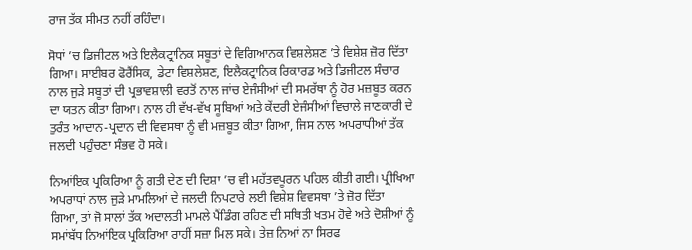ਰਾਜ ਤੱਕ ਸੀਮਤ ਨਹੀਂ ਰਹਿੰਦਾ।

ਸੋਧਾਂ ’ਚ ਡਿਜੀਟਲ ਅਤੇ ਇਲੈਕਟ੍ਰਾਨਿਕ ਸਬੂਤਾਂ ਦੇ ਵਿਗਿਆਨਕ ਵਿਸ਼ਲੇਸ਼ਣ ’ਤੇ ਵਿਸ਼ੇਸ਼ ਜ਼ੋਰ ਦਿੱਤਾ ਗਿਆ। ਸਾਈਬਰ ਫੋਰੈਂਸਿਕ, ਡੇਟਾ ਵਿਸ਼ਲੇਸ਼ਣ, ਇਲੈਕਟ੍ਰਾਨਿਕ ਰਿਕਾਰਡ ਅਤੇ ਡਿਜੀਟਲ ਸੰਚਾਰ ਨਾਲ ਜੁੜੇ ਸਬੂਤਾਂ ਦੀ ਪ੍ਰਭਾਵਸ਼ਾਲੀ ਵਰਤੋਂ ਨਾਲ ਜਾਂਚ ਏਜੰਸੀਆਂ ਦੀ ਸਮਰੱਥਾ ਨੂੰ ਹੋਰ ਮਜ਼ਬੂਤ ਕਰਨ ਦਾ ਯਤਨ ਕੀਤਾ ਗਿਆ। ਨਾਲ ਹੀ ਵੱਖ-ਵੱਖ ਸੂਬਿਆਂ ਅਤੇ ਕੇਂਦਰੀ ਏਜੰਸੀਆਂ ਵਿਚਾਲੇ ਜਾਣਕਾਰੀ ਦੇ ਤੁਰੰਤ ਆਦਾਨ-ਪ੍ਰਦਾਨ ਦੀ ਵਿਵਸਥਾ ਨੂੰ ਵੀ ਮਜ਼ਬੂਤ ਕੀਤਾ ਗਿਆ, ਜਿਸ ਨਾਲ ਅਪਰਾਧੀਆਂ ਤੱਕ ਜਲਦੀ ਪਹੁੰਚਣਾ ਸੰਭਵ ਹੋ ਸਕੇ।

ਨਿਆਂਇਕ ਪ੍ਰਕਿਰਿਆ ਨੂੰ ਗਤੀ ਦੇਣ ਦੀ ਦਿਸ਼ਾ ’ਚ ਵੀ ਮਹੱਤਵਪੂਰਨ ਪਹਿਲ ਕੀਤੀ ਗਈ। ਪ੍ਰੀਖਿਆ ਅਪਰਾਧਾਂ ਨਾਲ ਜੁੜੇ ਮਾਮਲਿਆਂ ਦੇ ਜਲਦੀ ਨਿਪਟਾਰੇ ਲਈ ਵਿਸ਼ੇਸ਼ ਵਿਵਸਥਾ ’ਤੇ ਜ਼ੋਰ ਦਿੱਤਾ ਗਿਆ, ਤਾਂ ਜੋ ਸਾਲਾਂ ਤੱਕ ਅਦਾਲਤੀ ਮਾਮਲੇ ਪੈਂਡਿੰਗ ਰਹਿਣ ਦੀ ਸਥਿਤੀ ਖਤਮ ਹੋਵੇ ਅਤੇ ਦੋਸ਼ੀਆਂ ਨੂੰ ਸਮਾਂਬੱਧ ਨਿਆਂਇਕ ਪ੍ਰਕਿਰਿਆ ਰਾਹੀਂ ਸਜ਼ਾ ਮਿਲ ਸਕੇ। ਤੇਜ਼ ਨਿਆਂ ਨਾ ਸਿਰਫ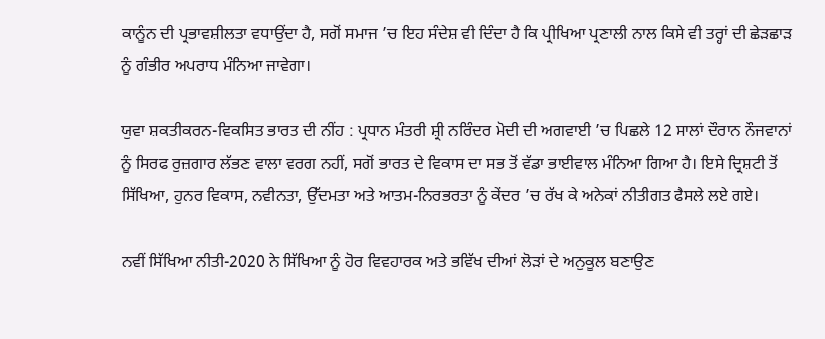ਕਾਨੂੰਨ ਦੀ ਪ੍ਰਭਾਵਸ਼ੀਲਤਾ ਵਧਾਉਂਦਾ ਹੈ, ਸਗੋਂ ਸਮਾਜ ’ਚ ਇਹ ਸੰਦੇਸ਼ ਵੀ ਦਿੰਦਾ ਹੈ ਕਿ ਪ੍ਰੀਖਿਆ ਪ੍ਰਣਾਲੀ ਨਾਲ ਕਿਸੇ ਵੀ ਤਰ੍ਹਾਂ ਦੀ ਛੇੜਛਾੜ ਨੂੰ ਗੰਭੀਰ ਅਪਰਾਧ ਮੰਨਿਆ ਜਾਵੇਗਾ।

ਯੁਵਾ ਸ਼ਕਤੀਕਰਨ-ਵਿਕਸਿਤ ਭਾਰਤ ਦੀ ਨੀਂਹ : ਪ੍ਰਧਾਨ ਮੰਤਰੀ ਸ਼੍ਰੀ ਨਰਿੰਦਰ ਮੋਦੀ ਦੀ ਅਗਵਾਈ ’ਚ ਪਿਛਲੇ 12 ਸਾਲਾਂ ਦੌਰਾਨ ਨੌਜਵਾਨਾਂ ਨੂੰ ਸਿਰਫ ਰੁਜ਼ਗਾਰ ਲੱਭਣ ਵਾਲਾ ਵਰਗ ਨਹੀਂ, ਸਗੋਂ ਭਾਰਤ ਦੇ ਵਿਕਾਸ ਦਾ ਸਭ ਤੋਂ ਵੱਡਾ ਭਾਈਵਾਲ ਮੰਨਿਆ ਗਿਆ ਹੈ। ਇਸੇ ਦ੍ਰਿਸ਼ਟੀ ਤੋਂ ਸਿੱਖਿਆ, ਹੁਨਰ ਵਿਕਾਸ, ਨਵੀਨਤਾ, ਉੱਦਮਤਾ ਅਤੇ ਆਤਮ-ਨਿਰਭਰਤਾ ਨੂੰ ਕੇਂਦਰ ’ਚ ਰੱਖ ਕੇ ਅਨੇਕਾਂ ਨੀਤੀਗਤ ਫੈਸਲੇ ਲਏ ਗਏ।

ਨਵੀਂ ਸਿੱਖਿਆ ਨੀਤੀ-2020 ਨੇ ਸਿੱਖਿਆ ਨੂੰ ਹੋਰ ਵਿਵਹਾਰਕ ਅਤੇ ਭਵਿੱਖ ਦੀਆਂ ਲੋੜਾਂ ਦੇ ਅਨੁਕੂਲ ਬਣਾਉਣ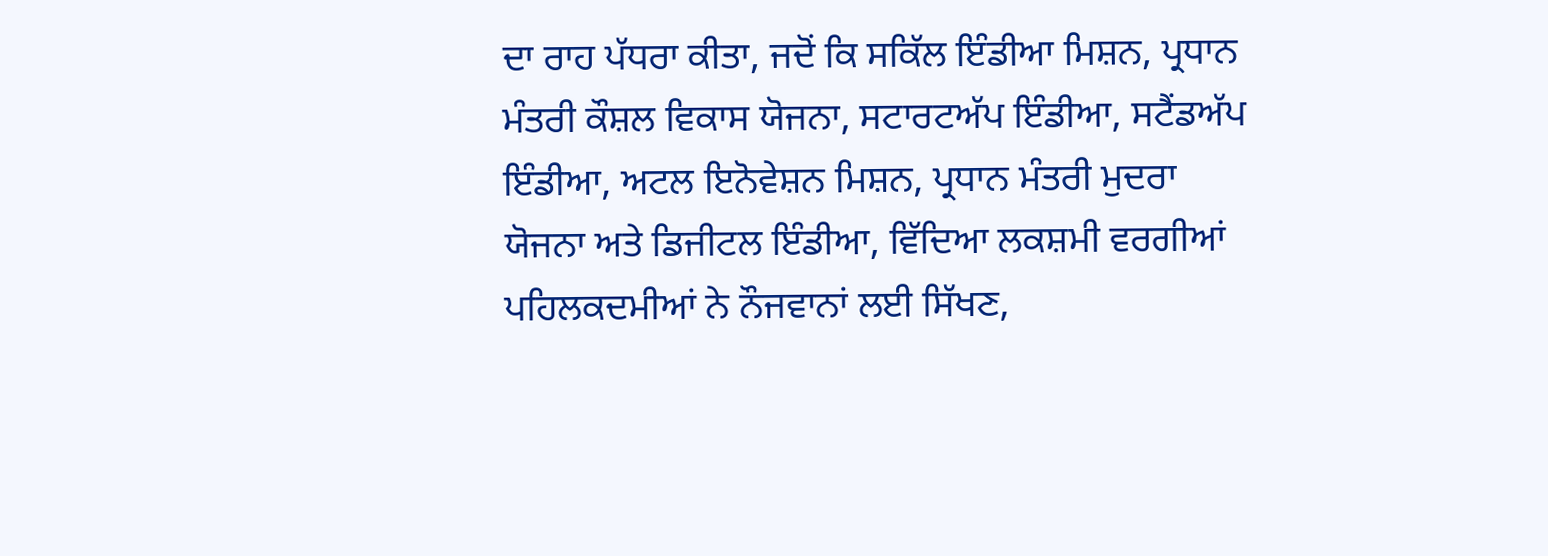ਦਾ ਰਾਹ ਪੱਧਰਾ ਕੀਤਾ, ਜਦੋਂ ਕਿ ਸਕਿੱਲ ਇੰਡੀਆ ਮਿਸ਼ਨ, ਪ੍ਰਧਾਨ ਮੰਤਰੀ ਕੌਸ਼ਲ ਵਿਕਾਸ ਯੋਜਨਾ, ਸਟਾਰਟਅੱਪ ਇੰਡੀਆ, ਸਟੈਂਡਅੱਪ ਇੰਡੀਆ, ਅਟਲ ਇਨੋਵੇਸ਼ਨ ਮਿਸ਼ਨ, ਪ੍ਰਧਾਨ ਮੰਤਰੀ ਮੁਦਰਾ ਯੋਜਨਾ ਅਤੇ ਡਿਜੀਟਲ ਇੰਡੀਆ, ਵਿੱਦਿਆ ਲਕਸ਼ਮੀ ਵਰਗੀਆਂ ਪਹਿਲਕਦਮੀਆਂ ਨੇ ਨੌਜਵਾਨਾਂ ਲਈ ਸਿੱਖਣ,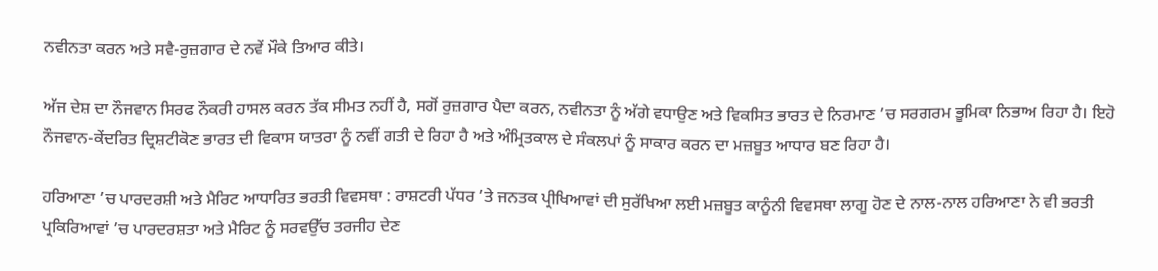ਨਵੀਨਤਾ ਕਰਨ ਅਤੇ ਸਵੈ-ਰੁਜ਼ਗਾਰ ਦੇ ਨਵੇਂ ਮੌਕੇ ਤਿਆਰ ਕੀਤੇ।

ਅੱਜ ਦੇਸ਼ ਦਾ ਨੌਜਵਾਨ ਸਿਰਫ ਨੌਕਰੀ ਹਾਸਲ ਕਰਨ ਤੱਕ ਸੀਮਤ ਨਹੀਂ ਹੈ, ਸਗੋਂ ਰੁਜ਼ਗਾਰ ਪੈਦਾ ਕਰਨ, ਨਵੀਨਤਾ ਨੂੰ ਅੱਗੇ ਵਧਾਉਣ ਅਤੇ ਵਿਕਸਿਤ ਭਾਰਤ ਦੇ ਨਿਰਮਾਣ ’ਚ ਸਰਗਰਮ ਭੂਮਿਕਾ ਨਿਭਾਅ ਰਿਹਾ ਹੈ। ਇਹੋ ਨੌਜਵਾਨ-ਕੇਂਦਰਿਤ ਦ੍ਰਿਸ਼ਟੀਕੋਣ ਭਾਰਤ ਦੀ ਵਿਕਾਸ ਯਾਤਰਾ ਨੂੰ ਨਵੀਂ ਗਤੀ ਦੇ ਰਿਹਾ ਹੈ ਅਤੇ ਅੰਮ੍ਰਿਤਕਾਲ ਦੇ ਸੰਕਲਪਾਂ ਨੂੰ ਸਾਕਾਰ ਕਰਨ ਦਾ ਮਜ਼ਬੂਤ ਆਧਾਰ ਬਣ ਰਿਹਾ ਹੈ।

ਹਰਿਆਣਾ ’ਚ ਪਾਰਦਰਸ਼ੀ ਅਤੇ ਮੈਰਿਟ ਆਧਾਰਿਤ ਭਰਤੀ ਵਿਵਸਥਾ : ਰਾਸ਼ਟਰੀ ਪੱਧਰ ’ਤੇ ਜਨਤਕ ਪ੍ਰੀਖਿਆਵਾਂ ਦੀ ਸੁਰੱਖਿਆ ਲਈ ਮਜ਼ਬੂਤ ਕਾਨੂੰਨੀ ਵਿਵਸਥਾ ਲਾਗੂ ਹੋਣ ਦੇ ਨਾਲ-ਨਾਲ ਹਰਿਆਣਾ ਨੇ ਵੀ ਭਰਤੀ ਪ੍ਰਕਿਰਿਆਵਾਂ ’ਚ ਪਾਰਦਰਸ਼ਤਾ ਅਤੇ ਮੈਰਿਟ ਨੂੰ ਸਰਵਉੱਚ ਤਰਜੀਹ ਦੇਣ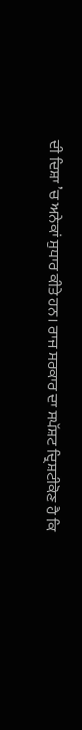ਦੀ ਦਿਸ਼ਾ ’ਚ ਅਨੇਕਾਂ ਸੁਧਾਰ ਕੀਤੇ ਹਨ। ਰਾਜ ਸਰਕਾਰ ਦਾ ਸਪੱਸ਼ਟ ਦ੍ਰਿਸ਼ਟੀਕੋਣ ਹੈ ਕਿ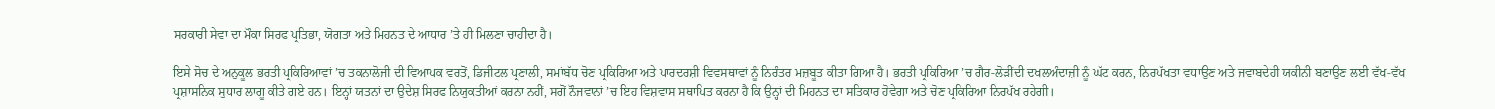ਸਰਕਾਰੀ ਸੇਵਾ ਦਾ ਮੌਕਾ ਸਿਰਫ ਪ੍ਰਤਿਭਾ, ਯੋਗਤਾ ਅਤੇ ਮਿਹਨਤ ਦੇ ਆਧਾਰ ’ਤੇ ਹੀ ਮਿਲਣਾ ਚਾਹੀਦਾ ਹੈ।

ਇਸੇ ਸੋਚ ਦੇ ਅਨੁਕੂਲ ਭਰਤੀ ਪ੍ਰਕਿਰਿਆਵਾਂ ’ਚ ਤਕਨਾਲੋਜੀ ਦੀ ਵਿਆਪਕ ਵਰਤੋਂ, ਡਿਜੀਟਲ ਪ੍ਰਣਾਲੀ, ਸਮਾਂਬੱਧ ਚੋਣ ਪ੍ਰਕਿਰਿਆ ਅਤੇ ਪਾਰਦਰਸ਼ੀ ਵਿਵਸਥਾਵਾਂ ਨੂੰ ਨਿਰੰਤਰ ਮਜ਼ਬੂਤ ਕੀਤਾ ਗਿਆ ਹੈ। ਭਰਤੀ ਪ੍ਰਕਿਰਿਆ ’ਚ ਗੈਰ-ਲੋੜੀਂਦੀ ਦਖਲਅੰਦਾਜ਼ੀ ਨੂੰ ਘੱਟ ਕਰਨ, ਨਿਰਪੱਖਤਾ ਵਧਾਉਣ ਅਤੇ ਜਵਾਬਦੇਹੀ ਯਕੀਨੀ ਬਣਾਉਣ ਲਈ ਵੱਖ-ਵੱਖ ਪ੍ਰਸ਼ਾਸਨਿਕ ਸੁਧਾਰ ਲਾਗੂ ਕੀਤੇ ਗਏ ਹਨ। ਇਨ੍ਹਾਂ ਯਤਨਾਂ ਦਾ ਉਦੇਸ਼ ਸਿਰਫ ਨਿਯੁਕਤੀਆਂ ਕਰਨਾ ਨਹੀਂ, ਸਗੋਂ ਨੌਜਵਾਨਾਂ ’ਚ ਇਹ ਵਿਸ਼ਵਾਸ ਸਥਾਪਿਤ ਕਰਨਾ ਹੈ ਕਿ ਉਨ੍ਹਾਂ ਦੀ ਮਿਹਨਤ ਦਾ ਸਤਿਕਾਰ ਹੋਵੇਗਾ ਅਤੇ ਚੋਣ ਪ੍ਰਕਿਰਿਆ ਨਿਰਪੱਖ ਰਹੇਗੀ।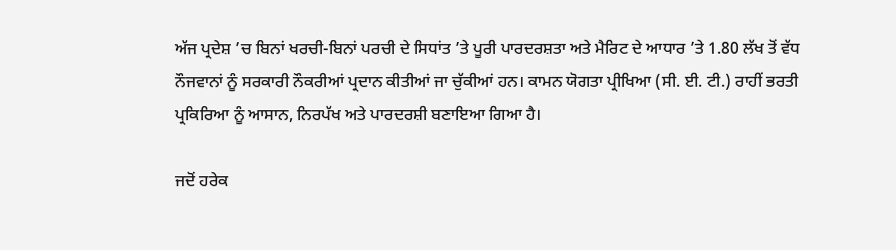ਅੱਜ ਪ੍ਰਦੇਸ਼ ’ਚ ਬਿਨਾਂ ਖਰਚੀ-ਬਿਨਾਂ ਪਰਚੀ ਦੇ ਸਿਧਾਂਤ ’ਤੇ ਪੂਰੀ ਪਾਰਦਰਸ਼ਤਾ ਅਤੇ ਮੈਰਿਟ ਦੇ ਆਧਾਰ ’ਤੇ 1.80 ਲੱਖ ਤੋਂ ਵੱਧ ਨੌਜਵਾਨਾਂ ਨੂੰ ਸਰਕਾਰੀ ਨੌਕਰੀਆਂ ਪ੍ਰਦਾਨ ਕੀਤੀਆਂ ਜਾ ਚੁੱਕੀਆਂ ਹਨ। ਕਾਮਨ ਯੋਗਤਾ ਪ੍ਰੀਖਿਆ (ਸੀ. ਈ. ਟੀ.) ਰਾਹੀਂ ਭਰਤੀ ਪ੍ਰਕਿਰਿਆ ਨੂੰ ਆਸਾਨ, ਨਿਰਪੱਖ ਅਤੇ ਪਾਰਦਰਸ਼ੀ ਬਣਾਇਆ ਗਿਆ ਹੈ।

ਜਦੋਂ ਹਰੇਕ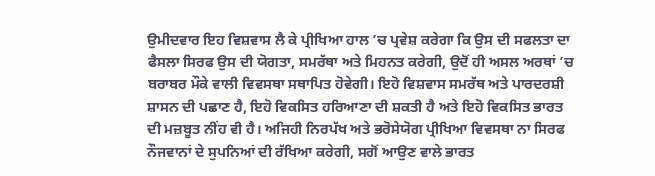ਉਮੀਦਵਾਰ ਇਹ ਵਿਸ਼ਵਾਸ ਲੈ ਕੇ ਪ੍ਰੀਖਿਆ ਹਾਲ ’ਚ ਪ੍ਰਵੇਸ਼ ਕਰੇਗਾ ਕਿ ਉਸ ਦੀ ਸਫਲਤਾ ਦਾ ਫੈਸਲਾ ਸਿਰਫ ਉਸ ਦੀ ਯੋਗਤਾ, ਸਮਰੱਥਾ ਅਤੇ ਮਿਹਨਤ ਕਰੇਗੀ, ਉਦੋਂ ਹੀ ਅਸਲ ਅਰਥਾਂ ’ਚ ਬਰਾਬਰ ਮੌਕੇ ਵਾਲੀ ਵਿਵਸਥਾ ਸਥਾਪਿਤ ਹੋਵੇਗੀ। ਇਹੋ ਵਿਸ਼ਵਾਸ ਸਮਰੱਥ ਅਤੇ ਪਾਰਦਰਸ਼ੀ ਸ਼ਾਸਨ ਦੀ ਪਛਾਣ ਹੈ, ਇਹੋ ਵਿਕਸਿਤ ਹਰਿਆਣਾ ਦੀ ਸ਼ਕਤੀ ਹੈ ਅਤੇ ਇਹੋ ਵਿਕਸਿਤ ਭਾਰਤ ਦੀ ਮਜ਼ਬੂਤ ਨੀਂਹ ਵੀ ਹੈ। ਅਜਿਹੀ ਨਿਰਪੱਖ ਅਤੇ ਭਰੋਸੇਯੋਗ ਪ੍ਰੀਖਿਆ ਵਿਵਸਥਾ ਨਾ ਸਿਰਫ ਨੌਜਵਾਨਾਂ ਦੇ ਸੁਪਨਿਆਂ ਦੀ ਰੱਖਿਆ ਕਰੇਗੀ, ਸਗੋਂ ਆਉਣ ਵਾਲੇ ਭਾਰਤ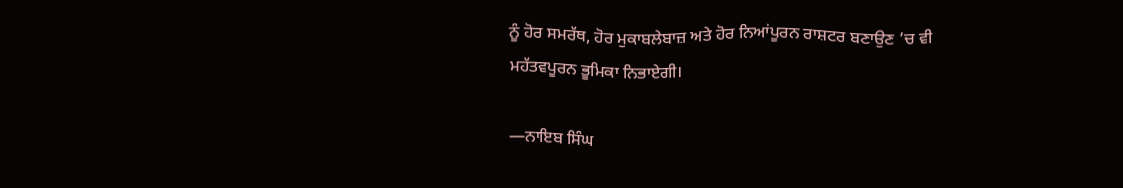ਨੂੰ ਹੋਰ ਸਮਰੱਥ, ਹੋਰ ਮੁਕਾਬਲੇਬਾਜ਼ ਅਤੇ ਹੋਰ ਨਿਆਂਪੂਰਨ ਰਾਸ਼ਟਰ ਬਣਾਉਣ ’ਚ ਵੀ ਮਹੱਤਵਪੂਰਨ ਭੂਮਿਕਾ ਨਿਭਾਏਗੀ।

—ਨਾਇਬ ਸਿੰਘ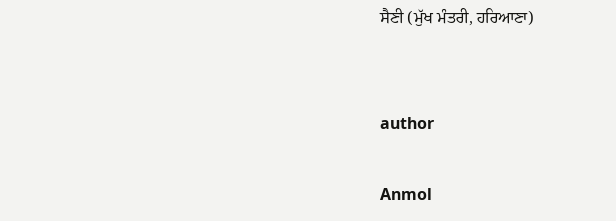ਸੈਣੀ (ਮੁੱਖ ਮੰਤਰੀ, ਹਰਿਆਣਾ)


author

Anmol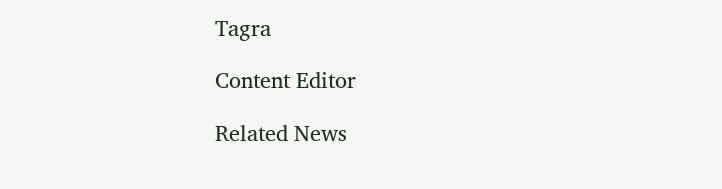Tagra

Content Editor

Related News